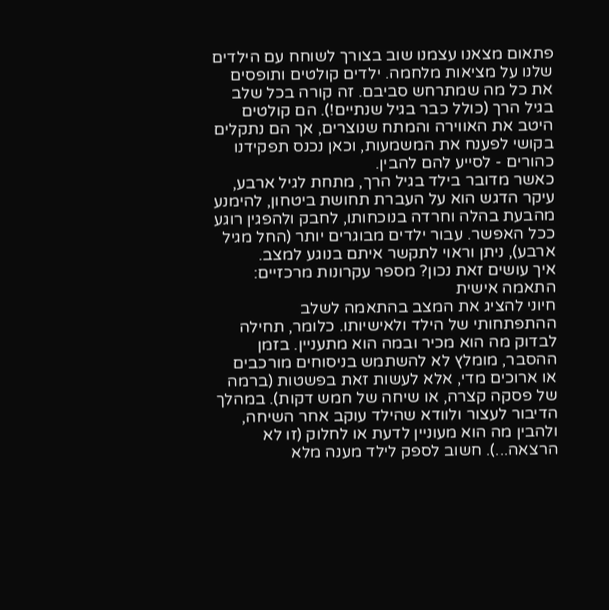פתאום מצאנו עצמנו שוב בצורך לשוחח עם הילדים שלנו על מציאות מלחמה. ילדים קולטים ותופסים את כל מה שמתרחש סביבם. זה קורה בכל שלב בגיל הרך (כולל כבר בגיל שנתיים!). הם קולטים היטב את האווירה והמתח שנוצרים, אך הם נתקלים בקושי לפענח את המשמעות, וכאן נכנס תפקידנו כהורים - לסייע להם להבין.
כאשר מדובר בילד בגיל הרך, מתחת לגיל ארבע, עיקר הדגש הוא על העברת תחושת ביטחון, להימנע מהבעת בהלה וחרדה בנוכחותו, לחבק ולהפגין רוגע ככל האפשר. עבור ילדים מבוגרים יותר (החל מגיל ארבע), ניתן וראוי לתקשר איתם בנוגע למצב.
איך עושים זאת נכון? מספר עקרונות מרכזיים:
התאמה אישית
חיוני להציג את המצב בהתאמה לשלב ההתפתחותי של הילד ולאישיותו. כלומר, תחילה לבדוק מה הוא מכיר ובמה הוא מתעניין. בזמן ההסבר, מומלץ לא להשתמש בניסוחים מורכבים או ארוכים מדי, אלא לעשות זאת בפשטות (ברמה של פסקה קצרה, או שיחה של חמש דקות). במהלך הדיבור לעצור ולוודא שהילד עוקב אחר השיחה, ולהבין מה הוא מעוניין לדעת או לחלוק (זו לא הרצאה...). חשוב לספק לילד מענה מלא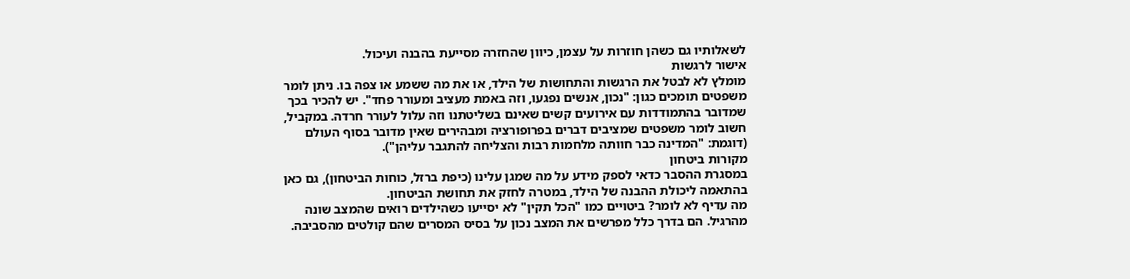לשאלותיו גם כשהן חוזרות על עצמן, כיוון שהחזרה מסייעת בהבנה ועיכול.
אישור לרגשות
מומלץ לא לבטל את הרגשות והתחושות של הילד, או את מה ששמע או צפה בו. ניתן לומר משפטים תומכים כגון: "נכון, אנשים נפגעו, וזה באמת מעציב ומעורר פחד". יש להכיר בכך שמדובר בהתמודדות עם אירועים קשים שאינם בשליטתנו וזה עלול לעורר חרדה. במקביל, חשוב לומר משפטים שמציבים דברים בפרופורציה ומבהירים שאין מדובר בסוף העולם (דוגמת: "המדינה כבר חוותה מלחמות רבות והצליחה להתגבר עליהן").
מקורות ביטחון
במסגרת ההסבר כדאי לספק מידע על מה שמגן עלינו (כיפת ברזל, כוחות הביטחון), גם כאן בהתאמה ליכולת ההבנה של הילד, במטרה לחזק את תחושת הביטחון.
מה עדיף לא לומר? ביטויים כמו "הכל תקין" לא יסייעו כשהילדים רואים שהמצב שונה מהרגיל. הם בדרך כלל מפרשים את המצב נכון על בסיס המסרים שהם קולטים מהסביבה.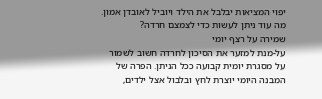יפוי המציאות יבלבל את הילד ויוביל לאובדן אמון.
מה עוד ניתן לעשות כדי לצמצם חרדה?
שמירה על רצף יומי
על-מנת למזער את הסיכון לחרדה חשוב לשמור על מסגרת יומית קבועה ככל הניתן. הפרה של המבנה היומי יוצרת לחץ ובלבול אצל ילדים,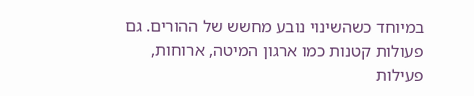במיוחד כשהשינוי נובע מחשש של ההורים. גם פעולות קטנות כמו ארגון המיטה, ארוחות, פעילות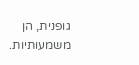גופנית, הן משמעותיות.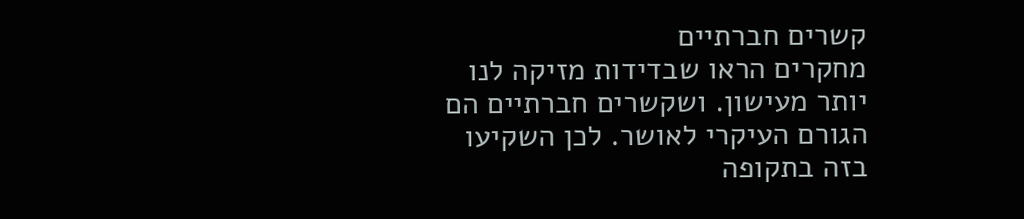קשרים חברתיים
מחקרים הראו שבדידות מזיקה לנו יותר מעישון. ושקשרים חברתיים הם הגורם העיקרי לאושר. לכן השקיעו בזה בתקופה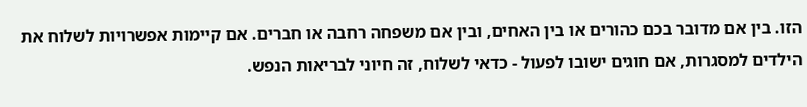הזו. בין אם מדובר בכם כהורים או בין האחים, ובין אם משפחה רחבה או חברים. אם קיימות אפשרויות לשלוח את הילדים למסגרות, אם חוגים ישובו לפעול - כדאי לשלוח, זה חיוני לבריאות הנפש.